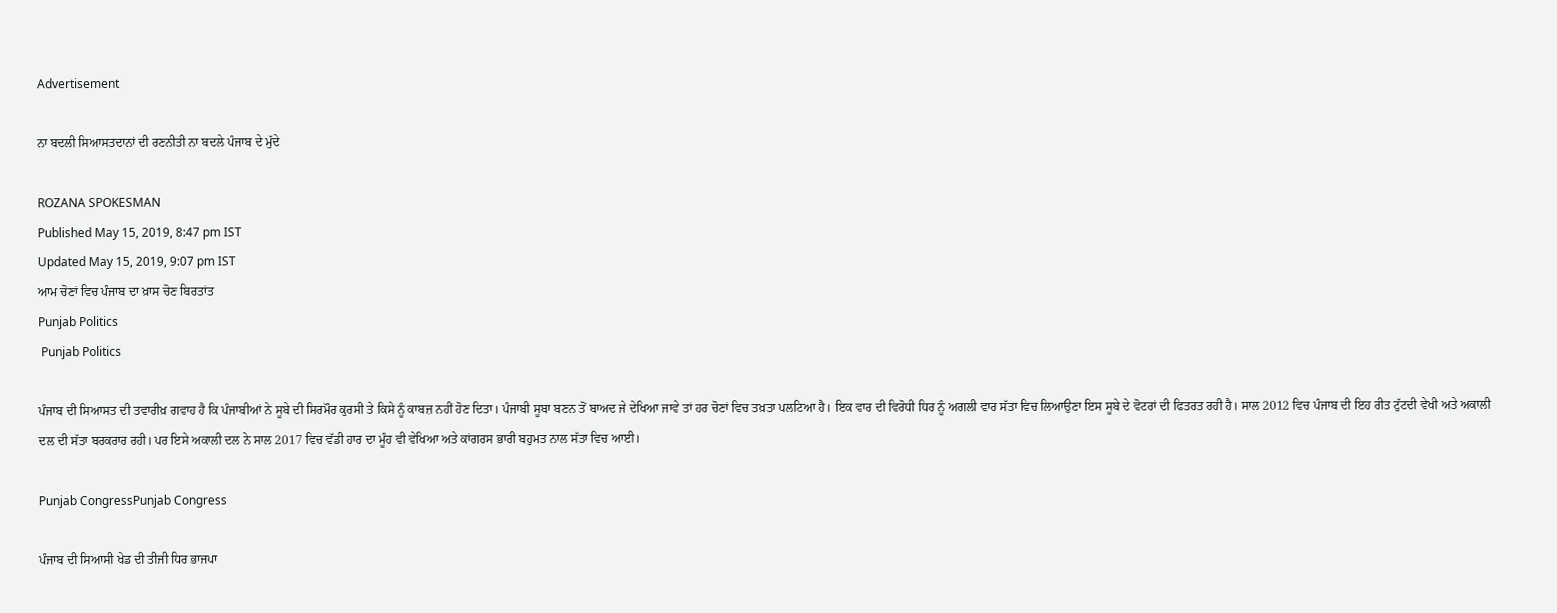Advertisement

ਨਾ ਬਦਲੀ ਸਿਆਸਤਦਾਨਾਂ ਦੀ ਰਣਨੀਤੀ ਨਾ ਬਦਲੇ ਪੰਜਾਬ ਦੇ ਮੁੱਦੇ

ROZANA SPOKESMAN
Published May 15, 2019, 8:47 pm IST
Updated May 15, 2019, 9:07 pm IST
ਆਮ ਚੋਣਾਂ ਵਿਚ ਪੰਜਾਬ ਦਾ ਖ਼ਾਸ ਚੋਣ ਬਿਰਤਾਂਤ
Punjab Politics
 Punjab Politics

ਪੰਜਾਬ ਦੀ ਸਿਆਸਤ ਦੀ ਤਵਾਰੀਖ਼ ਗਵਾਹ ਹੈ ਕਿ ਪੰਜਾਬੀਆਂ ਨੇ ਸੂਬੇ ਦੀ ਸਿਰਮੌਰ ਕੁਰਸੀ ਤੇ ਕਿਸੇ ਨੂੰ ਕਾਬਜ਼ ਨਹੀਂ ਹੋਣ ਦਿਤਾ। ਪੰਜਾਬੀ ਸੂਬਾ ਬਣਨ ਤੋਂ ਬਾਅਦ ਜੇ ਦੇਖਿਆ ਜਾਵੇ ਤਾਂ ਹਰ ਚੋਣਾਂ ਵਿਚ ਤਖ਼ਤਾ ਪਲਟਿਆ ਹੈ। ਇਕ ਵਾਰ ਦੀ ਵਿਰੋਧੀ ਧਿਰ ਨੂੰ ਅਗਲੀ ਵਾਰ ਸੱਤਾ ਵਿਚ ਲਿਆਉਣਾ ਇਸ ਸੂਬੇ ਦੇ ਵੋਟਰਾਂ ਦੀ ਫਿਤਰਤ ਰਹੀ ਹੈ। ਸਾਲ 2012 ਵਿਚ ਪੰਜਾਬ ਦੀ ਇਹ ਰੀਤ ਟੁੱਟਦੀ ਵੇਖੀ ਅਤੇ ਅਕਾਲੀ ਦਲ ਦੀ ਸੱਤਾ ਬਰਕਰਾਰ ਰਹੀ। ਪਰ ਇਸੇ ਅਕਾਲੀ ਦਲ ਨੇ ਸਾਲ 2017 ਵਿਚ ਵੱਡੀ ਹਾਰ ਦਾ ਮੂੰਹ ਵੀ ਵੇਖਿਆ ਅਤੇ ਕਾਂਗਰਸ ਭਾਰੀ ਬਹੁਮਤ ਨਾਲ ਸੱਤਾ ਵਿਚ ਆਈ।

Punjab CongressPunjab Congress

ਪੰਜਾਬ ਦੀ ਸਿਆਸੀ ਖੇਡ ਦੀ ਤੀਜੀ ਧਿਰ ਭਾਜਪਾ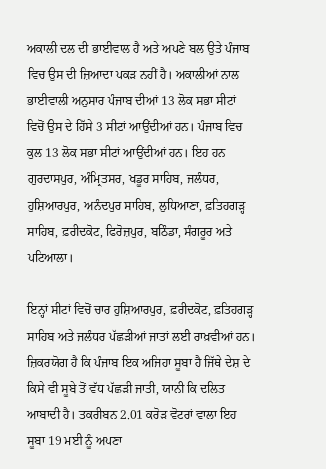ਅਕਾਲੀ ਦਲ ਦੀ ਭਾਈਵਾਲ ਹੈ ਅਤੇ ਅਪਣੇ ਬਲ ਉਤੇ ਪੰਜਾਬ ਵਿਚ ਉਸ ਦੀ ਜ਼ਿਆਦਾ ਪਕੜ ਨਹੀਂ ਹੈ। ਅਕਾਲੀਆਂ ਨਾਲ ਭਾਈਵਾਲੀ ਅਨੁਸਾਰ ਪੰਜਾਬ ਦੀਆਂ 13 ਲੋਕ ਸਭਾ ਸੀਟਾਂ ਵਿਚੋਂ ਉਸ ਦੇ ਹਿੱਸੇ 3 ਸੀਟਾਂ ਆਉਂਦੀਆਂ ਹਨ। ਪੰਜਾਬ ਵਿਚ ਕੁਲ 13 ਲੋਕ ਸਭਾ ਸੀਟਾਂ ਆਉਂਦੀਆਂ ਹਨ। ਇਹ ਹਨ ਗੁਰਦਾਸਪੁਰ, ਅੰਮ੍ਰਿਤਸਰ, ਖਡੂਰ ਸਾਹਿਬ, ਜਲੰਧਰ, ਹੁਸ਼ਿਆਰਪੁਰ, ਅਨੰਦਪੁਰ ਸਾਹਿਬ, ਲੁਧਿਆਣਾ, ਫ਼ਤਿਹਗੜ੍ਹ ਸਾਹਿਬ, ਫ਼ਰੀਦਕੋਟ, ਫਿਰੋਜ਼ਪੁਰ, ਬਠਿੰਡਾ, ਸੰਗਰੂਰ ਅਤੇ ਪਟਿਆਲਾ।

ਇਨ੍ਹਾਂ ਸੀਟਾਂ ਵਿਚੋਂ ਚਾਰ ਹੁਸ਼ਿਆਰਪੁਰ, ਫ਼ਰੀਦਕੋਟ, ਫ਼ਤਿਹਗੜ੍ਹ ਸਾਹਿਬ ਅਤੇ ਜਲੰਧਰ ਪੱਛੜੀਆਂ ਜਾਤਾਂ ਲਈ ਰਾਖ਼ਵੀਆਂ ਹਨ। ਜ਼ਿਕਰਯੋਗ ਹੈ ਕਿ ਪੰਜਾਬ ਇਕ ਅਜਿਹਾ ਸੂਬਾ ਹੈ ਜਿੱਥੇ ਦੇਸ਼ ਦੇ ਕਿਸੇ ਵੀ ਸੂਬੇ ਤੋਂ ਵੱਧ ਪੱਛੜੀ ਜਾਤੀ, ਯਾਨੀ ਕਿ ਦਲਿਤ ਆਬਾਦੀ ਹੈ। ਤਕਰੀਬਨ 2.01 ਕਰੋੜ ਵੋਟਰਾਂ ਵਾਲਾ ਇਹ ਸੂਬਾ 19 ਮਈ ਨੂੰ ਅਪਣਾ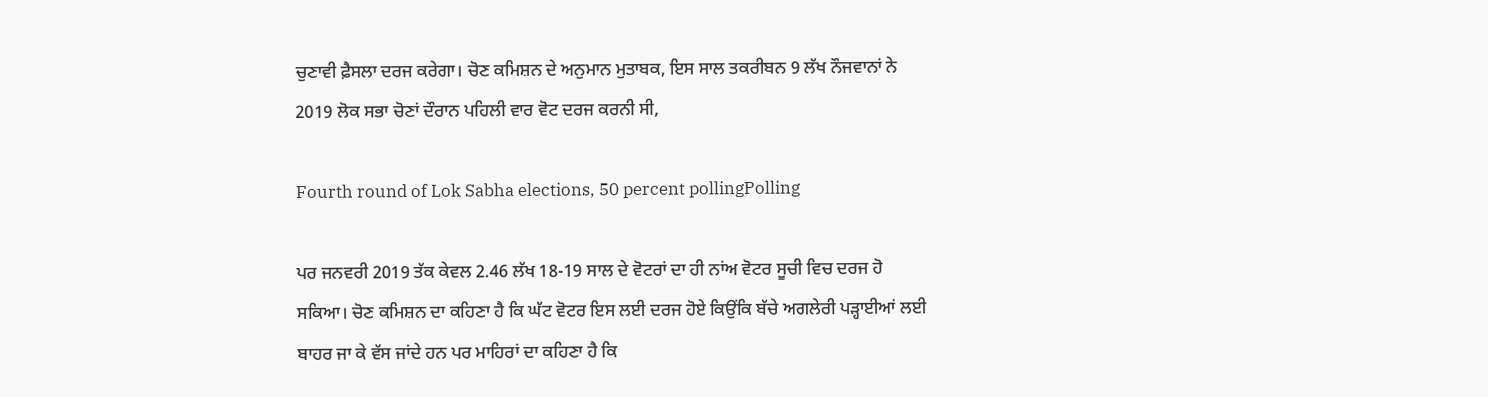ਚੁਣਾਵੀ ਫ਼ੈਸਲਾ ਦਰਜ ਕਰੇਗਾ। ਚੋਣ ਕਮਿਸ਼ਨ ਦੇ ਅਨੁਮਾਨ ਮੁਤਾਬਕ, ਇਸ ਸਾਲ ਤਕਰੀਬਨ 9 ਲੱਖ ਨੌਜਵਾਨਾਂ ਨੇ 2019 ਲੋਕ ਸਭਾ ਚੋਣਾਂ ਦੌਰਾਨ ਪਹਿਲੀ ਵਾਰ ਵੋਟ ਦਰਜ ਕਰਨੀ ਸੀ,

Fourth round of Lok Sabha elections, 50 percent pollingPolling

ਪਰ ਜਨਵਰੀ 2019 ਤੱਕ ਕੇਵਲ 2.46 ਲੱਖ 18-19 ਸਾਲ ਦੇ ਵੋਟਰਾਂ ਦਾ ਹੀ ਨਾਂਅ ਵੋਟਰ ਸੂਚੀ ਵਿਚ ਦਰਜ ਹੋ ਸਕਿਆ। ਚੋਣ ਕਮਿਸ਼ਨ ਦਾ ਕਹਿਣਾ ਹੈ ਕਿ ਘੱਟ ਵੋਟਰ ਇਸ ਲਈ ਦਰਜ ਹੋਏ ਕਿਉਂਕਿ ਬੱਚੇ ਅਗਲੇਰੀ ਪੜ੍ਹਾਈਆਂ ਲਈ ਬਾਹਰ ਜਾ ਕੇ ਵੱਸ ਜਾਂਦੇ ਹਨ ਪਰ ਮਾਹਿਰਾਂ ਦਾ ਕਹਿਣਾ ਹੈ ਕਿ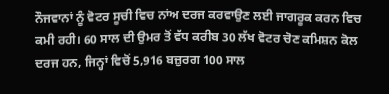ਨੌਜਵਾਨਾਂ ਨੂੰ ਵੋਟਰ ਸੂਚੀ ਵਿਚ ਨਾਂਅ ਦਰਜ ਕਰਵਾਉਣ ਲਈ ਜਾਗਰੂਕ ਕਰਨ ਵਿਚ ਕਮੀ ਰਹੀ। 60 ਸਾਲ ਦੀ ਉਮਰ ਤੋਂ ਵੱਧ ਕਰੀਬ 30 ਲੱਖ ਵੋਟਰ ਚੋਣ ਕਮਿਸ਼ਨ ਕੋਲ ਦਰਜ ਹਨ, ਜਿਨ੍ਹਾਂ ਵਿਚੋਂ 5,916 ਬਜ਼ੁਰਗ 100 ਸਾਲ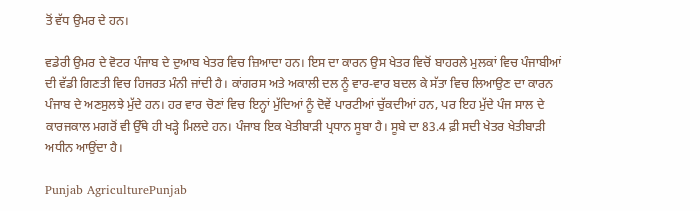ਤੋਂ ਵੱਧ ਉਮਰ ਦੇ ਹਨ।

ਵਡੇਰੀ ਉਮਰ ਦੇ ਵੋਟਰ ਪੰਜਾਬ ਦੇ ਦੁਆਬ ਖੇਤਰ ਵਿਚ ਜ਼ਿਆਦਾ ਹਨ। ਇਸ ਦਾ ਕਾਰਨ ਉਸ ਖੇਤਰ ਵਿਚੋਂ ਬਾਹਰਲੇ ਮੁਲਕਾਂ ਵਿਚ ਪੰਜਾਬੀਆਂ ਦੀ ਵੱਡੀ ਗਿਣਤੀ ਵਿਚ ਹਿਜਰਤ ਮੰਨੀ ਜਾਂਦੀ ਹੈ। ਕਾਂਗਰਸ ਅਤੇ ਅਕਾਲੀ ਦਲ ਨੂੰ ਵਾਰ-ਵਾਰ ਬਦਲ ਕੇ ਸੱਤਾ ਵਿਚ ਲਿਆਉਣ ਦਾ ਕਾਰਨ ਪੰਜਾਬ ਦੇ ਅਣਸੁਲਝੇ ਮੁੱਦੇ ਹਨ। ਹਰ ਵਾਰ ਚੋਣਾਂ ਵਿਚ ਇਨ੍ਹਾਂ ਮੁੱਦਿਆਂ ਨੂੰ ਦੋਵੇਂ ਪਾਰਟੀਆਂ ਚੁੱਕਦੀਆਂ ਹਨ, ਪਰ ਇਹ ਮੁੱਦੇ ਪੰਜ ਸਾਲ ਦੇ ਕਾਰਜਕਾਲ ਮਗਰੋਂ ਵੀ ਉੱਥੇ ਹੀ ਖੜ੍ਹੇ ਮਿਲਦੇ ਹਨ। ਪੰਜਾਬ ਇਕ ਖੇਤੀਬਾੜੀ ਪ੍ਰਧਾਨ ਸੂਬਾ ਹੈ। ਸੂਬੇ ਦਾ 83.4 ਫ਼ੀ ਸਦੀ ਖੇਤਰ ਖੇਤੀਬਾੜੀ ਅਧੀਨ ਆਉਂਦਾ ਹੈ।

Punjab AgriculturePunjab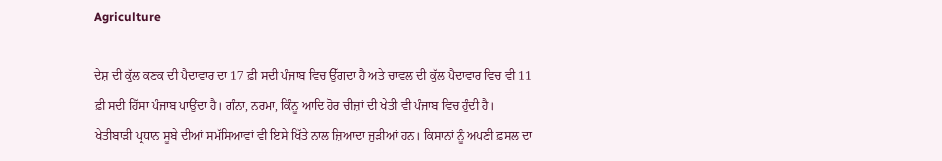Agriculture

ਦੇਸ਼ ਦੀ ਕੁੱਲ ਕਣਕ ਦੀ ਪੈਦਾਵਾਰ ਦਾ 17 ਫ਼ੀ ਸਦੀ ਪੰਜਾਬ ਵਿਚ ਉੱਗਦਾ ਹੈ ਅਤੇ ਚਾਵਲ ਦੀ ਕੁੱਲ ਪੈਦਾਵਾਰ ਵਿਚ ਵੀ 11 ਫ਼ੀ ਸਦੀ ਹਿੱਸਾ ਪੰਜਾਬ ਪਾਉਂਦਾ ਹੈ। ਗੰਨਾ, ਨਰਮਾ, ਕਿੰਨੂ ਆਦਿ ਹੋਰ ਚੀਜ਼ਾਂ ਦੀ ਖੇਤੀ ਵੀ ਪੰਜਾਬ ਵਿਚ ਹੁੰਦੀ ਹੈ। ਖੇਤੀਬਾੜੀ ਪ੍ਰਧਾਨ ਸੂਬੇ ਦੀਆਂ ਸਮੱਸਿਆਵਾਂ ਵੀ ਇਸੇ ਖਿੱਤੇ ਨਾਲ ਜ਼ਿਆਦਾ ਜੁੜੀਆਂ ਹਨ। ਕਿਸਾਨਾਂ ਨੂੰ ਅਪਣੀ ਫ਼ਸਲ ਦਾ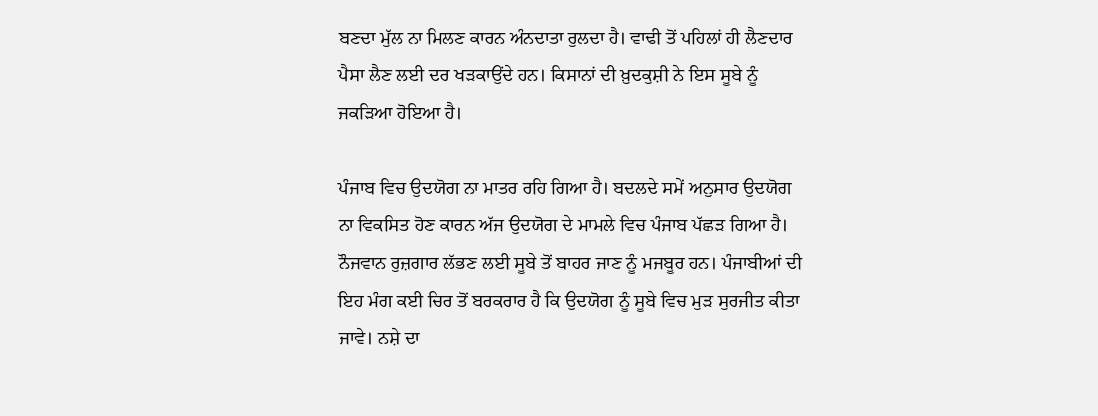ਬਣਦਾ ਮੁੱਲ ਨਾ ਮਿਲਣ ਕਾਰਨ ਅੰਨਦਾਤਾ ਰੁਲਦਾ ਹੈ। ਵਾਢੀ ਤੋਂ ਪਹਿਲਾਂ ਹੀ ਲੈਣਦਾਰ ਪੈਸਾ ਲੈਣ ਲਈ ਦਰ ਖੜਕਾਉਂਦੇ ਹਨ। ਕਿਸਾਨਾਂ ਦੀ ਖ਼ੁਦਕੁਸ਼ੀ ਨੇ ਇਸ ਸੂਬੇ ਨੂੰ ਜਕੜਿਆ ਹੋਇਆ ਹੈ।

ਪੰਜਾਬ ਵਿਚ ਉਦਯੋਗ ਨਾ ਮਾਤਰ ਰਹਿ ਗਿਆ ਹੈ। ਬਦਲਦੇ ਸਮੇਂ ਅਨੁਸਾਰ ਉਦਯੋਗ ਨਾ ਵਿਕਸਿਤ ਹੋਣ ਕਾਰਨ ਅੱਜ ਉਦਯੋਗ ਦੇ ਮਾਮਲੇ ਵਿਚ ਪੰਜਾਬ ਪੱਛੜ ਗਿਆ ਹੈ। ਨੌਜਵਾਨ ਰੁਜ਼ਗਾਰ ਲੱਭਣ ਲਈ ਸੂਬੇ ਤੋਂ ਬਾਹਰ ਜਾਣ ਨੂੰ ਮਜਬੂਰ ਹਨ। ਪੰਜਾਬੀਆਂ ਦੀ ਇਹ ਮੰਗ ਕਈ ਚਿਰ ਤੋਂ ਬਰਕਰਾਰ ਹੈ ਕਿ ਉਦਯੋਗ ਨੂੰ ਸੂਬੇ ਵਿਚ ਮੁੜ ਸੁਰਜੀਤ ਕੀਤਾ ਜਾਵੇ। ਨਸ਼ੇ ਦਾ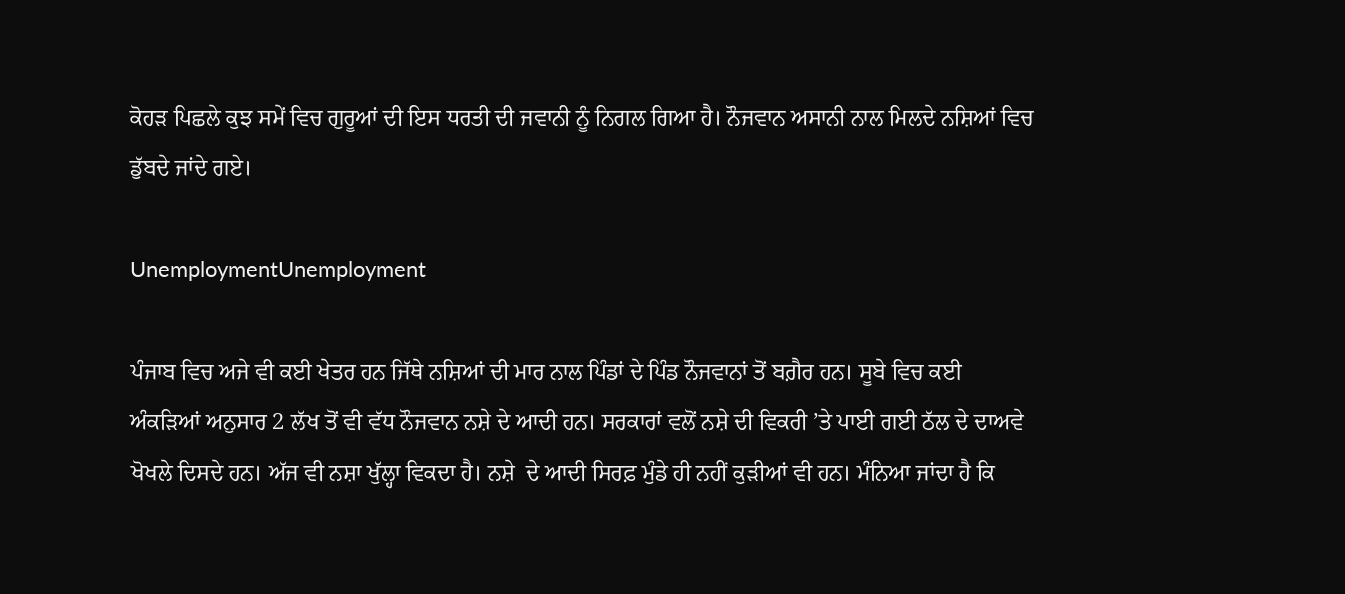ਕੋਹੜ ਪਿਛਲੇ ਕੁਝ ਸਮੇਂ ਵਿਚ ਗੁਰੂਆਂ ਦੀ ਇਸ ਧਰਤੀ ਦੀ ਜਵਾਨੀ ਨੂੰ ਨਿਗਲ ਗਿਆ ਹੈ। ਨੌਜਵਾਨ ਅਸਾਨੀ ਨਾਲ ਮਿਲਦੇ ਨਸ਼ਿਆਂ ਵਿਚ ਡੁੱਬਦੇ ਜਾਂਦੇ ਗਏ।

UnemploymentUnemployment

ਪੰਜਾਬ ਵਿਚ ਅਜੇ ਵੀ ਕਈ ਖੇਤਰ ਹਨ ਜਿੱਥੇ ਨਸ਼ਿਆਂ ਦੀ ਮਾਰ ਨਾਲ ਪਿੰਡਾਂ ਦੇ ਪਿੰਡ ਨੌਜਵਾਨਾਂ ਤੋਂ ਬਗ਼ੈਰ ਹਨ। ਸੂਬੇ ਵਿਚ ਕਈ ਅੰਕੜਿਆਂ ਅਨੁਸਾਰ 2 ਲੱਖ ਤੋਂ ਵੀ ਵੱਧ ਨੌਜਵਾਨ ਨਸ਼ੇ ਦੇ ਆਦੀ ਹਨ। ਸਰਕਾਰਾਂ ਵਲੋਂ ਨਸ਼ੇ ਦੀ ਵਿਕਰੀ ’ਤੇ ਪਾਈ ਗਈ ਠੱਲ ਦੇ ਦਾਅਵੇ ਖੋਖਲੇ ਦਿਸਦੇ ਹਨ। ਅੱਜ ਵੀ ਨਸ਼ਾ ਖੁੱਲ੍ਹਾ ਵਿਕਦਾ ਹੈ। ਨਸ਼ੇ  ਦੇ ਆਦੀ ਸਿਰਫ਼ ਮੁੰਡੇ ਹੀ ਨਹੀਂ ਕੁੜੀਆਂ ਵੀ ਹਨ। ਮੰਨਿਆ ਜਾਂਦਾ ਹੈ ਕਿ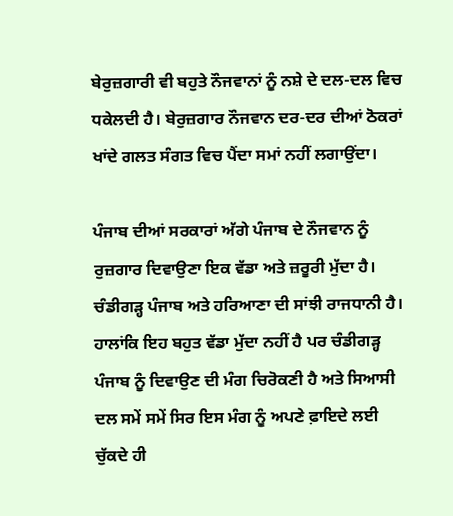ਬੇਰੁਜ਼ਗਾਰੀ ਵੀ ਬਹੁਤੇ ਨੌਜਵਾਨਾਂ ਨੂੰ ਨਸ਼ੇ ਦੇ ਦਲ-ਦਲ ਵਿਚ ਧਕੇਲਦੀ ਹੈ। ਬੇਰੁਜ਼ਗਾਰ ਨੌਜਵਾਨ ਦਰ-ਦਰ ਦੀਆਂ ਠੋਕਰਾਂ ਖਾਂਦੇ ਗਲਤ ਸੰਗਤ ਵਿਚ ਪੈਂਦਾ ਸਮਾਂ ਨਹੀਂ ਲਗਾਉਂਦਾ।

ਪੰਜਾਬ ਦੀਆਂ ਸਰਕਾਰਾਂ ਅੱਗੇ ਪੰਜਾਬ ਦੇ ਨੌਜਵਾਨ ਨੂੰ ਰੁਜ਼ਗਾਰ ਦਿਵਾਉਣਾ ਇਕ ਵੱਡਾ ਅਤੇ ਜ਼ਰੂਰੀ ਮੁੱਦਾ ਹੈ। ਚੰਡੀਗੜ੍ਹ ਪੰਜਾਬ ਅਤੇ ਹਰਿਆਣਾ ਦੀ ਸਾਂਝੀ ਰਾਜਧਾਨੀ ਹੈ। ਹਾਲਾਂਕਿ ਇਹ ਬਹੁਤ ਵੱਡਾ ਮੁੱਦਾ ਨਹੀਂ ਹੈ ਪਰ ਚੰਡੀਗੜ੍ਹ ਪੰਜਾਬ ਨੂੰ ਦਿਵਾਉਣ ਦੀ ਮੰਗ ਚਿਰੋਕਣੀ ਹੈ ਅਤੇ ਸਿਆਸੀ ਦਲ ਸਮੇਂ ਸਮੇਂ ਸਿਰ ਇਸ ਮੰਗ ਨੂੰ ਅਪਣੇ ਫ਼ਾਇਦੇ ਲਈ ਚੁੱਕਦੇ ਹੀ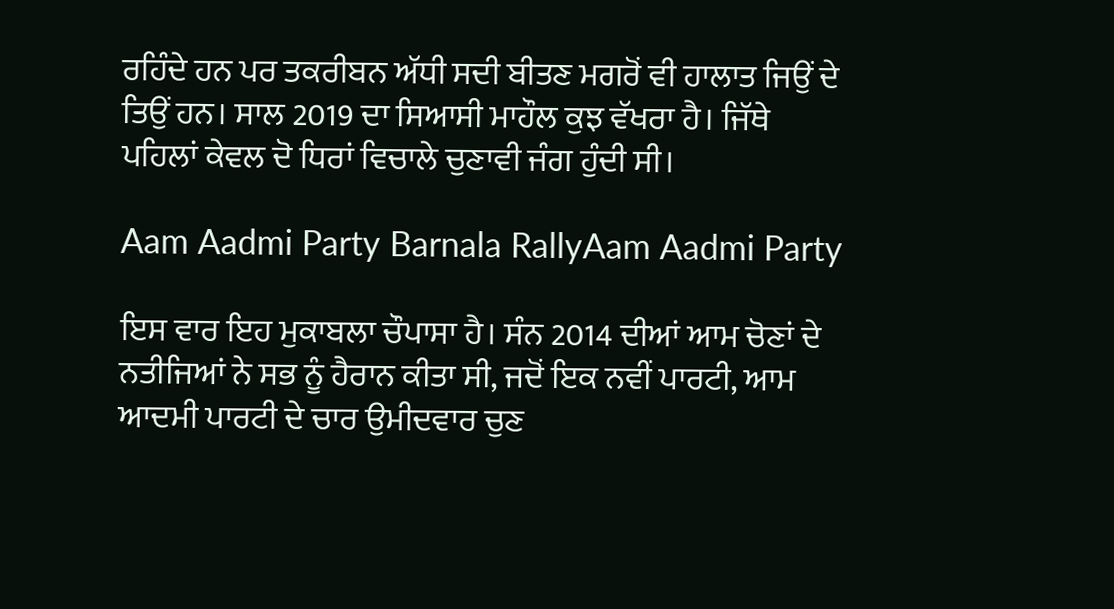ਰਹਿੰਦੇ ਹਨ ਪਰ ਤਕਰੀਬਨ ਅੱਧੀ ਸਦੀ ਬੀਤਣ ਮਗਰੋਂ ਵੀ ਹਾਲਾਤ ਜਿਉਂ ਦੇ ਤਿਉਂ ਹਨ। ਸਾਲ 2019 ਦਾ ਸਿਆਸੀ ਮਾਹੌਲ ਕੁਝ ਵੱਖਰਾ ਹੈ। ਜਿੱਥੇ ਪਹਿਲਾਂ ਕੇਵਲ ਦੋ ਧਿਰਾਂ ਵਿਚਾਲੇ ਚੁਣਾਵੀ ਜੰਗ ਹੁੰਦੀ ਸੀ।

Aam Aadmi Party Barnala RallyAam Aadmi Party

ਇਸ ਵਾਰ ਇਹ ਮੁਕਾਬਲਾ ਚੌਪਾਸਾ ਹੈ। ਸੰਨ 2014 ਦੀਆਂ ਆਮ ਚੋਣਾਂ ਦੇ ਨਤੀਜਿਆਂ ਨੇ ਸਭ ਨੂੰ ਹੈਰਾਨ ਕੀਤਾ ਸੀ, ਜਦੋਂ ਇਕ ਨਵੀਂ ਪਾਰਟੀ, ਆਮ ਆਦਮੀ ਪਾਰਟੀ ਦੇ ਚਾਰ ਉਮੀਦਵਾਰ ਚੁਣ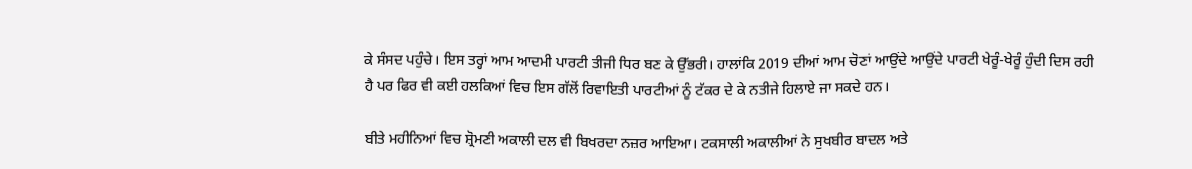ਕੇ ਸੰਸਦ ਪਹੁੰਚੇ। ਇਸ ਤਰ੍ਹਾਂ ਆਮ ਆਦਮੀ ਪਾਰਟੀ ਤੀਜੀ ਧਿਰ ਬਣ ਕੇ ਉੱਭਰੀ। ਹਾਲਾਂਕਿ 2019 ਦੀਆਂ ਆਮ ਚੋਣਾਂ ਆਉਂਦੇ ਆਉਂਦੇ ਪਾਰਟੀ ਖੇਰੂੰ-ਖੇਰੂੰ ਹੁੰਦੀ ਦਿਸ ਰਹੀ ਹੈ ਪਰ ਫਿਰ ਵੀ ਕਈ ਹਲਕਿਆਂ ਵਿਚ ਇਸ ਗੱਲੋਂ ਰਿਵਾਇਤੀ ਪਾਰਟੀਆਂ ਨੂੰ ਟੱਕਰ ਦੇ ਕੇ ਨਤੀਜੇ ਹਿਲਾਏ ਜਾ ਸਕਦੇ ਹਨ।

ਬੀਤੇ ਮਹੀਨਿਆਂ ਵਿਚ ਸ਼੍ਰੋਮਣੀ ਅਕਾਲੀ ਦਲ ਵੀ ਬਿਖਰਦਾ ਨਜ਼ਰ ਆਇਆ। ਟਕਸਾਲੀ ਅਕਾਲੀਆਂ ਨੇ ਸੁਖਬੀਰ ਬਾਦਲ ਅਤੇ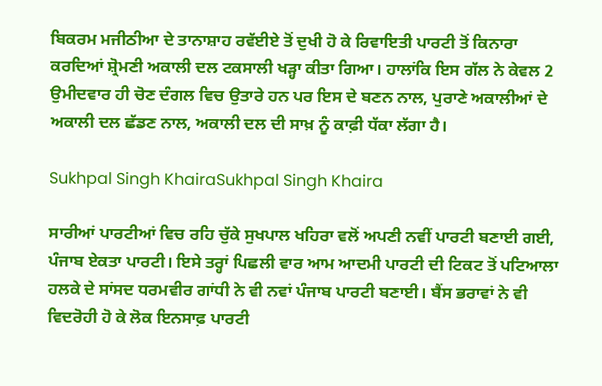ਬਿਕਰਮ ਮਜੀਠੀਆ ਦੇ ਤਾਨਾਸ਼ਾਹ ਰਵੱਈਏ ਤੋਂ ਦੁਖੀ ਹੋ ਕੇ ਰਿਵਾਇਤੀ ਪਾਰਟੀ ਤੋਂ ਕਿਨਾਰਾ ਕਰਦਿਆਂ ਸ਼੍ਰੋਮਣੀ ਅਕਾਲੀ ਦਲ ਟਕਸਾਲੀ ਖੜ੍ਹਾ ਕੀਤਾ ਗਿਆ। ਹਾਲਾਂਕਿ ਇਸ ਗੱਲ ਨੇ ਕੇਵਲ 2 ਉਮੀਦਵਾਰ ਹੀ ਚੋਣ ਦੰਗਲ ਵਿਚ ਉਤਾਰੇ ਹਨ ਪਰ ਇਸ ਦੇ ਬਣਨ ਨਾਲ, ਪੁਰਾਣੇ ਅਕਾਲੀਆਂ ਦੇ ਅਕਾਲੀ ਦਲ ਛੱਡਣ ਨਾਲ, ਅਕਾਲੀ ਦਲ ਦੀ ਸਾਖ਼ ਨੂੰ ਕਾਫ਼ੀ ਧੱਕਾ ਲੱਗਾ ਹੈ।

Sukhpal Singh KhairaSukhpal Singh Khaira

ਸਾਰੀਆਂ ਪਾਰਟੀਆਂ ਵਿਚ ਰਹਿ ਚੁੱਕੇ ਸੁਖਪਾਲ ਖਹਿਰਾ ਵਲੋਂ ਅਪਣੀ ਨਵੀਂ ਪਾਰਟੀ ਬਣਾਈ ਗਈ, ਪੰਜਾਬ ਏਕਤਾ ਪਾਰਟੀ। ਇਸੇ ਤਰ੍ਹਾਂ ਪਿਛਲੀ ਵਾਰ ਆਮ ਆਦਮੀ ਪਾਰਟੀ ਦੀ ਟਿਕਟ ਤੋਂ ਪਟਿਆਲਾ ਹਲਕੇ ਦੇ ਸਾਂਸਦ ਧਰਮਵੀਰ ਗਾਂਧੀ ਨੇ ਵੀ ਨਵਾਂ ਪੰਜਾਬ ਪਾਰਟੀ ਬਣਾਈ। ਬੈਂਸ ਭਰਾਵਾਂ ਨੇ ਵੀ ਵਿਦਰੋਹੀ ਹੋ ਕੇ ਲੋਕ ਇਨਸਾਫ਼ ਪਾਰਟੀ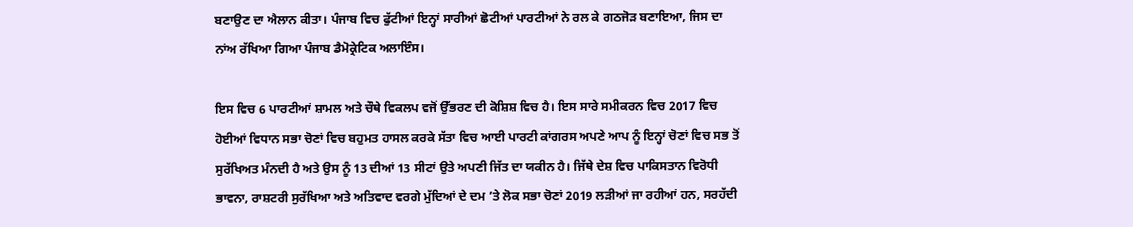ਬਣਾਉਣ ਦਾ ਐਲਾਨ ਕੀਤਾ। ਪੰਜਾਬ ਵਿਚ ਫੁੱਟੀਆਂ ਇਨ੍ਹਾਂ ਸਾਰੀਆਂ ਛੋਟੀਆਂ ਪਾਰਟੀਆਂ ਨੇ ਰਲ ਕੇ ਗਠਜੋੜ ਬਣਾਇਆ, ਜਿਸ ਦਾ ਨਾਂਅ ਰੱਖਿਆ ਗਿਆ ਪੰਜਾਬ ਡੈਮੋਕ੍ਰੇਟਿਕ ਅਲਾਇੰਸ।

ਇਸ ਵਿਚ 6 ਪਾਰਟੀਆਂ ਸ਼ਾਮਲ ਅਤੇ ਚੌਥੇ ਵਿਕਲਪ ਵਜੋਂ ਉੱਭਰਣ ਦੀ ਕੋਸ਼ਿਸ਼ ਵਿਚ ਹੈ। ਇਸ ਸਾਰੇ ਸਮੀਕਰਨ ਵਿਚ 2017 ਵਿਚ ਹੋਈਆਂ ਵਿਧਾਨ ਸਭਾ ਚੋਣਾਂ ਵਿਚ ਬਹੁਮਤ ਹਾਸਲ ਕਰਕੇ ਸੱਤਾ ਵਿਚ ਆਈ ਪਾਰਟੀ ਕਾਂਗਰਸ ਅਪਣੇ ਆਪ ਨੂੰ ਇਨ੍ਹਾਂ ਚੋਣਾਂ ਵਿਚ ਸਭ ਤੋਂ ਸੁਰੱਖਿਅਤ ਮੰਨਦੀ ਹੈ ਅਤੇ ਉਸ ਨੂੰ 13 ਦੀਆਂ 13 ਸੀਟਾਂ ਉਤੇ ਅਪਣੀ ਜਿੱਤ ਦਾ ਯਕੀਨ ਹੈ। ਜਿੱਥੇ ਦੇਸ਼ ਵਿਚ ਪਾਕਿਸਤਾਨ ਵਿਰੋਧੀ ਭਾਵਨਾ, ਰਾਸ਼ਟਰੀ ਸੁਰੱਖਿਆ ਅਤੇ ਅਤਿਵਾਦ ਵਰਗੇ ਮੁੱਦਿਆਂ ਦੇ ਦਮ ’ਤੇ ਲੋਕ ਸਭਾ ਚੋਣਾਂ 2019 ਲੜੀਆਂ ਜਾ ਰਹੀਆਂ ਹਨ, ਸਰਹੱਦੀ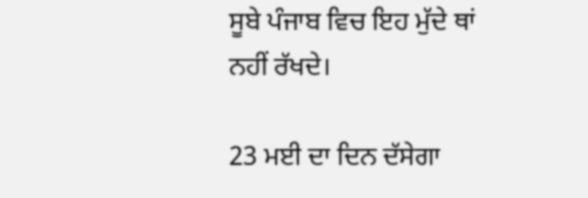ਸੂਬੇ ਪੰਜਾਬ ਵਿਚ ਇਹ ਮੁੱਦੇ ਥਾਂ ਨਹੀਂ ਰੱਖਦੇ।

23 ਮਈ ਦਾ ਦਿਨ ਦੱਸੇਗਾ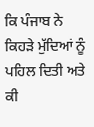ਕਿ ਪੰਜਾਬ ਨੇ ਕਿਹੜੇ ਮੁੱਦਿਆਂ ਨੂੰ ਪਹਿਲ ਦਿਤੀ ਅਤੇ ਕੀ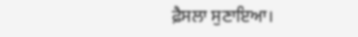ਫ਼ੈਸਲਾ ਸੁਣਾਇਆ।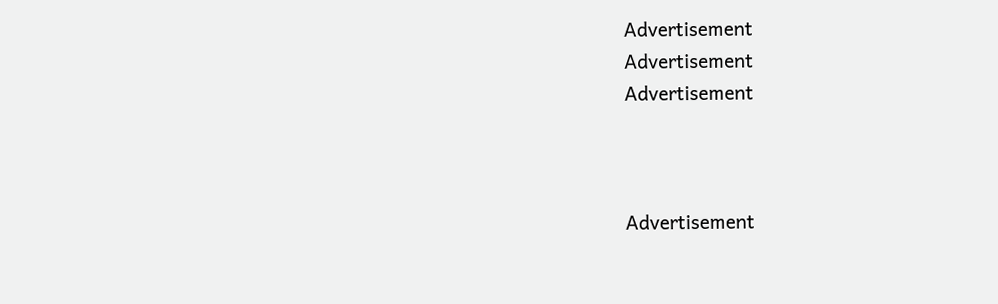Advertisement
Advertisement
Advertisement



Advertisement